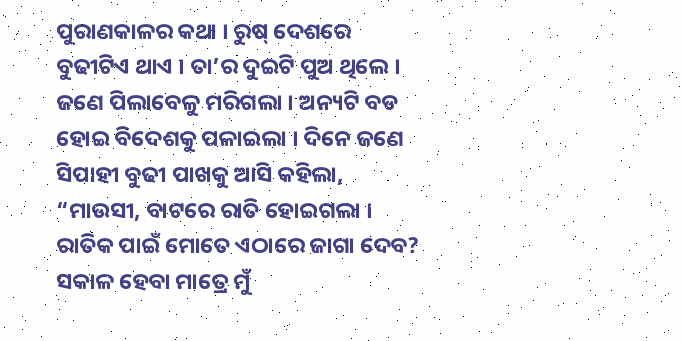ପୁରାଣକାଳର କଥା । ରୁଷ୍ ଦେଶରେ ବୁଢୀଟିଏ ଥାଏ । ତା’ର ଦୁଇଟି ପୁଅ ଥିଲେ । ଜଣେ ପିଲାବେଳୁ ମରିଗଲା । ଅନ୍ୟଟି ବଡ ହୋଇ ବିଦେଶକୁ ପଳାଇଲା । ଦିନେ ଜଣେ ସିପାହୀ ବୁଢୀ ପାଖକୁ ଆସି କହିଲା, “ମାଉସୀ, ବାଟରେ ରାତି ହୋଇଗଲା । ରାତିକ ପାଇଁ ମୋତେ ଏଠାରେ ଜାଗା ଦେବ? ସକାଳ ହେବା ମାତ୍ରେ ମୁଁ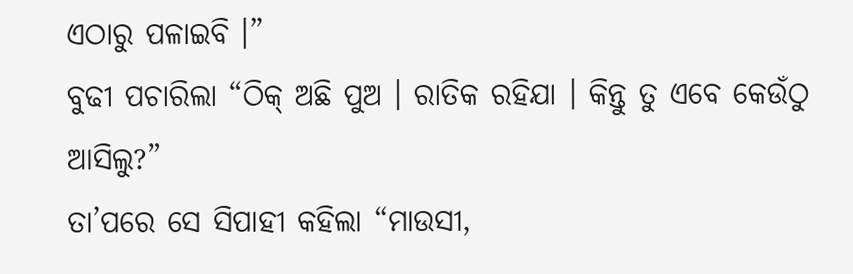ଏଠାରୁ ପଳାଇବି ।”
ବୁଢୀ ପଚାରିଲା “ଠିକ୍ ଅଛି ପୁଅ । ରାତିକ ରହିଯା । କିନ୍ତୁ ତୁ ଏବେ କେଉଁଠୁ ଆସିଲୁ?”
ତା’ପରେ ସେ ସିପାହୀ କହିଲା “ମାଉସୀ,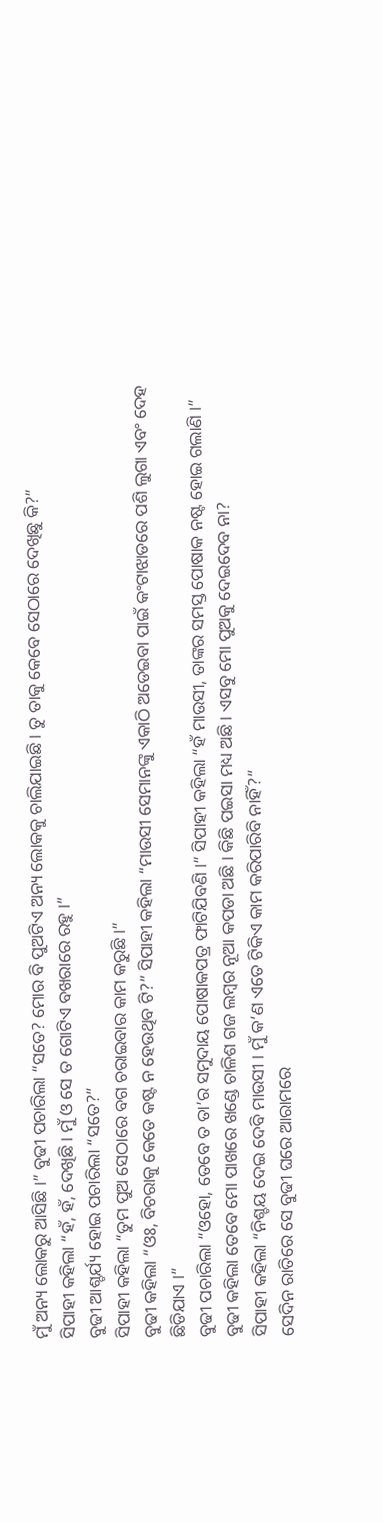ମୁଁ ଅନ୍ୟ ଲୋକରୁ ଆସିଛି ।” ବୁଢୀ ପଚାରିଲା “ସତେ? ମୋର ବି ପୁଅଟିଏ ଅନ୍ୟ ଲୋକକୁ ଚାଲିଯାଇଛି । ତୁ ତାକୁ କେବେ ସେଠାରେ ଦେଖିଛୁ କି?”
ସିପାହୀ କହିଲା “ହଁ, ହଁ, ଦେଖିଛି । ମୁଁ ଓ ସେ ତ ଗୋଟିଏ ବଖରାରେ ରହୁ ।”
ବୁଢୀ ଆଶ୍ଚର୍ଯ୍ୟ ହୋଇ ପଚାରିଲା “ସତେ?”
ସିପାହୀ କହିଲା “ତୁମ ପୁଅ ସେଠାରେ ବଗ ଚରାଇବାର କାମ କରୁଛି ।”
ବୁଢୀ କହିଲା “ଓଃ, ବିଚରାକୁ କେତେ କଷ୍ଟ ନ ହେଉଥିବ ଟି?” ସିପାହୀ କହିଲା “ମାଉସୀ ସେମାନଙ୍କୁ ଏକାଠି ଅଡେଇବା ପାଇଁ କଂଟାଝାଡରେ ପଶି ଲୁଗା ଏବଂ ଦେହ ଛିଡିଯାଏ ।”
ବୁଢୀ ପଚାରିଲା “ଓହୋ, ତେବେ ତ ତା’ର ସମୁଦାୟ ପୋଷାକପତ୍ର ଫାଟିଯିବଣି ।” ସିପାହୀ କହିଲା “ହଁ ମାଉସୀ, ତାଙ୍କର ସମସ୍ତ ପୋଷାକ ନଷ୍ଟ ହୋଇ ଗଲାଣି ।” ବୁଢୀ କହିଲା ତେବେ ମୋ ପାଖରେ ଖଣ୍ଡେ ଚାଳିଶ ଗଜ ଲମ୍ବର ନୂଆ କପଡା ଅଛି । କିଛି ପଇସା ମଧ୍ୟ ଅଛି । ଏସବୁ ମୋ ପୁଅକୁ ଦେଇଦେବ ନା?
ସିପାହୀ କହିଲା “ନିଶ୍ଚୟ ଦେଇ ଦେବି ମାଉସୀ । ମୁଁ କ’ଣ ଏତେ ଟିକିଏ କାମ କରିପାରିବି ନାହିଁ?”
ସେଦିନ ରାତିରେ ସେ ବୁଢୀ ଘରେ ଆରାମରେ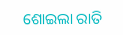ଶୋଇଲା ରାତି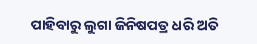ପାହିବାରୁ ଲୁଗା ଜିନିଷପତ୍ର ଧରି ଅତି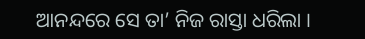ଆନନ୍ଦରେ ସେ ତା’ ନିଜ ରାସ୍ତା ଧରିଲା ।